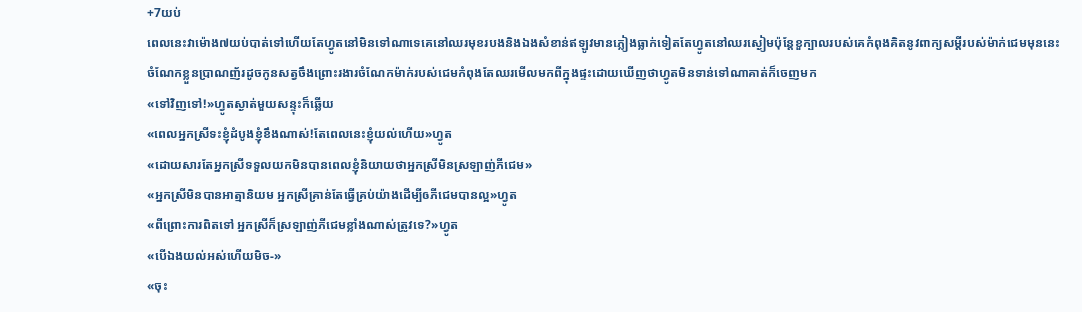+7យប់
ពេលនេះវាម៉ោង៧យប់បាត់ទៅហើយតែហ្វូតនៅមិនទៅណាទេគេនៅឈរមុខរបងនិងឯងសំខាន់ឥឡូវមានភ្លៀងធ្លាក់ទៀតតែហ្វូតនៅឈរស្ងៀមប៉ុន្តែខួក្បាលរបស់គេកំពុងគិតនូវពាក្យសម្តីរបស់ម៉ាក់ជេមមុននេះចំណែកខ្លួនប្រាណញ័រដូចកូនសត្វចឹងព្រោះរងារចំណែកម៉ាក់របស់ជេមកំពុងតែឈរមើលមកពីក្នុងផ្ទះដោយឃើញថាហ្វូតមិនទាន់ទៅណាគាត់ក៏ចេញមក
«ទៅវិញទៅ!»ហ្វូតស្ងាត់មួយសន្ទុះក៏ឆ្លើយ
«ពេលអ្នកស្រីទះខ្ញុំដំបូងខ្ញុំខឹងណាស់!តែពេលនេះខ្ញុំយល់ហើយ»ហ្វូត
«ដោយសារតែអ្នកស្រីទទួលយកមិនបានពេលខ្ញុំនិយាយថាអ្នកស្រីមិនស្រឡាញ់ភីជេម»
«អ្នកស្រីមិនបានអាត្មានិយម អ្នកស្រីគ្រាន់តែធ្វើគ្រប់យ៉ាងដើម្បីឲភីជេមបានល្អ»ហ្វូត
«ពីព្រោះការពិតទៅ អ្នកស្រីក៏ស្រឡាញ់ភីជេមខ្លាំងណាស់ត្រូវទេ?»ហ្វូត
«បើឯងយល់អស់ហើយមិច-»
«ចុះ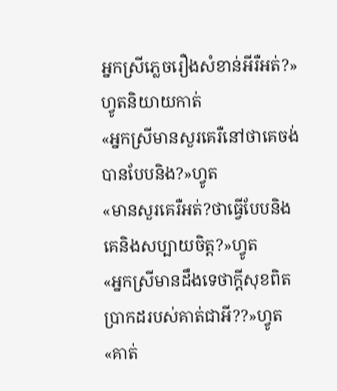អ្នកស្រីភ្លេចរឿងសំខាន់អីរឺអត់?»ហ្វូតនិយាយកាត់
«អ្នកស្រីមានសួរគេរឺនៅថាគេចង់បានបែបនិង?»ហ្វូត
«មានសួរគេរឺអត់?ថាធ្វើបែបនិងគេនិងសប្បាយចិត្ត?»ហ្វូត
«អ្នកស្រីមានដឹងទេថាក្តីសុខពិតប្រាកដរបស់គាត់ជាអី??»ហ្វូត
«គាត់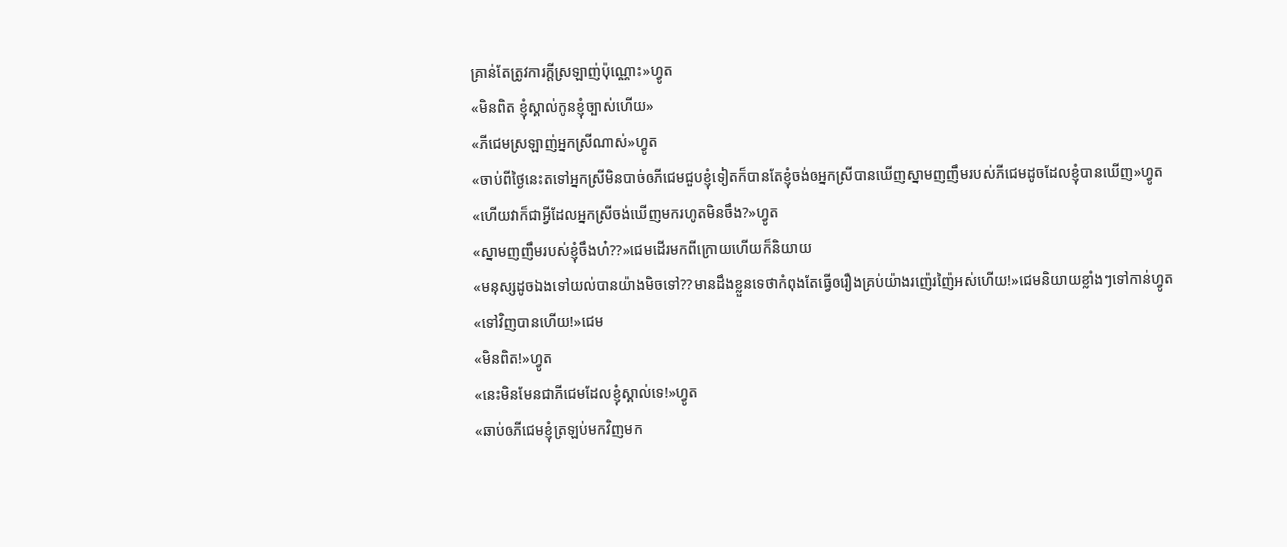គ្រាន់តែត្រូវការក្តីស្រឡាញ់ប៉ុណ្ណោះ»ហ្វូត
«មិនពិត ខ្ញុំស្គាល់កូនខ្ញុំច្បាស់ហើយ»
«ភីជេមស្រឡាញ់អ្នកស្រីណាស់»ហ្វូត
«ចាប់ពីថ្ងៃនេះតទៅអ្នកស្រីមិនបាច់ឲភីជេមជួបខ្ញុំទៀតក៏បានតែខ្ញុំចង់ឲអ្នកស្រីបានឃើញស្នាមញញឹមរបស់ភីជេមដូចដែលខ្ញុំបានឃើញ»ហ្វូត
«ហើយវាក៏ជាអ្វីដែលអ្នកស្រីចង់ឃើញមករហូតមិនចឹង?»ហ្វូត
«ស្នាមញញឹមរបស់ខ្ញុំចឹងហ៎??»ជេមដើរមកពីក្រោយហើយក៏និយាយ
«មនុស្សដូចឯងទៅយល់បានយ៉ាងមិចទៅ??មានដឹងខ្លួនទេថាកំពុងតែធ្វើឲរឿងគ្រប់យ៉ាងរញ៉េរញ៉ៃអស់ហើយ!»ជេមនិយាយខ្លាំងៗទៅកាន់ហ្វូត
«ទៅវិញបានហើយ!»ជេម
«មិនពិត!»ហ្វូត
«នេះមិនមែនជាភីជេមដែលខ្ញុំស្គាល់ទេ!»ហ្វូត
«ឆាប់ឲភីជេមខ្ញុំត្រឡប់មកវិញមក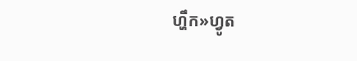ហ្ហឹក»ហ្វូត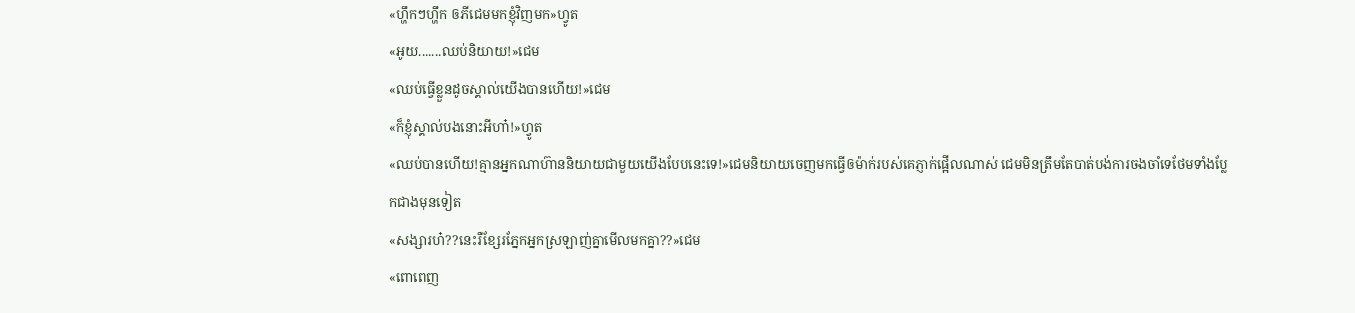«ហ្ហឹកៗហ្ហឹក ឲភីជេមមកខ្ញុំវិញមក»ហ្វូត
«អូយ.......ឈប់និយាយ!»ជេម
«ឈប់ធ្វើខ្លួនដូចស្គាល់យើងបានហើយ!»ជេម
«ក៏ខ្ញុំស្គាល់បងនោះអីហា៎!»ហ្វូត
«ឈប់បានហើយ!គ្មានអ្នកណាហ៊ាននិយាយជាមួយយើងបែបនេះទេ!»ជេមនិយាយចេញមកធ្វើឲម៉ាក់របស់គេភ្ញាក់ផ្អើលណាស់ ជេមមិនត្រឹមតែបាត់បង់ការចងចាំទេថែមទាំងប្លែកជាងមុនទៀត
«សង្សារហ៎??នេះរឺខ្សែរភ្នែកអ្នកស្រឡាញ់គ្នាមើលមកគ្នា??»ជេម
«ពោពេញ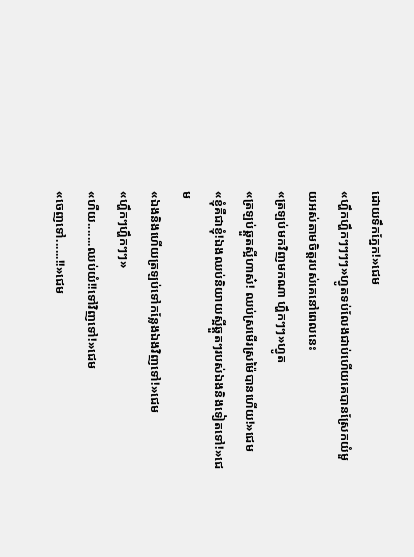ដោយទឹកភ្នែក!»ជេម
«ហ្ហឹកហ្ហឹកៗៗៗៗ»ហ្វូតទប់លែងជាប់ហើយគេបានស្រែកយំមួយអស់តាមចិត្តរបស់គេនៅពេលនេះ
«ត្រឡប់មកវិញមកណា ហ្ហឹកៗៗ»ហ្វូត
«ត្រឡប់ឆ្គួតស្អីហាស៎! ឈប់ស្រមើរស្រម៉ៃបានហើយ!»ជេម
«ខ្ញុំគឺជាខ្ញុំ!ឯងឈប់និយាយស្អីឆ្គួតៗរបស់ឯងនិងទៀតទៅ!»ជេម
«ឯងនិងហើយត្រឡប់ទៅកន្លែងឯងវិញទៅ!»ជេម
«ហ្ហឹកៗហ្ហឹកៗៗ»
«ហឺយ.......ឈប់យំ!!ទៅវិញទៅ!»ជេម
«ចេញទៅ......!!»ជេម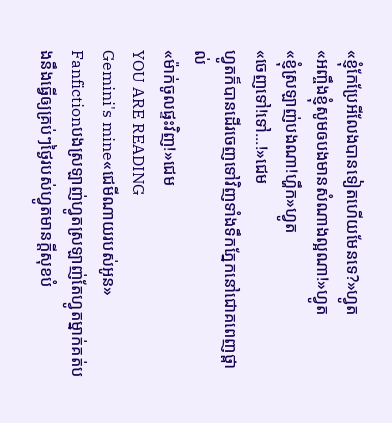«ខ្ញុំកែប្រែអីលែងបានទៀតហើយមែនទេ?»ហ្វូត
«អញ្ចឹងខ្ញុំសូមឲបងមានសំណាងល្អណា!»ហ្វូត
«ខ្ញុំស្រឡាញ់បងណា!ហ្ហឹក»ហ្វូត
«ចេញទៅ!ទៅ...!»ជេម
ហ្វូតក៏បានដើរចេញទៅវិញទាំងទឹកភ្នែកនៅជោគពេញថ្ពាល់
«ម៉ាក់ចូលផ្ទះវិញ!»ជេម
YOU ARE READING
Gemini's mine«ជេមីណាយរបស់អូន»
Fanfictionបងស្រឡាញ់ហ្វូតស្រឡាញ់តែហ្វូតម្នាក់គត់បងនឹងធ្វើឲ្យគ្រប់ៗថ្ងៃរបស់ហ្វូតមានក្តីសុខបំ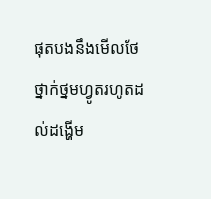ផុតបងនឹងមើលថែថ្នាក់ថ្នមហ្វូតរហូតដល់ដង្ហើម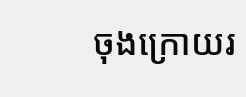ចុងក្រោយរ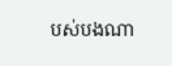បស់បងណា